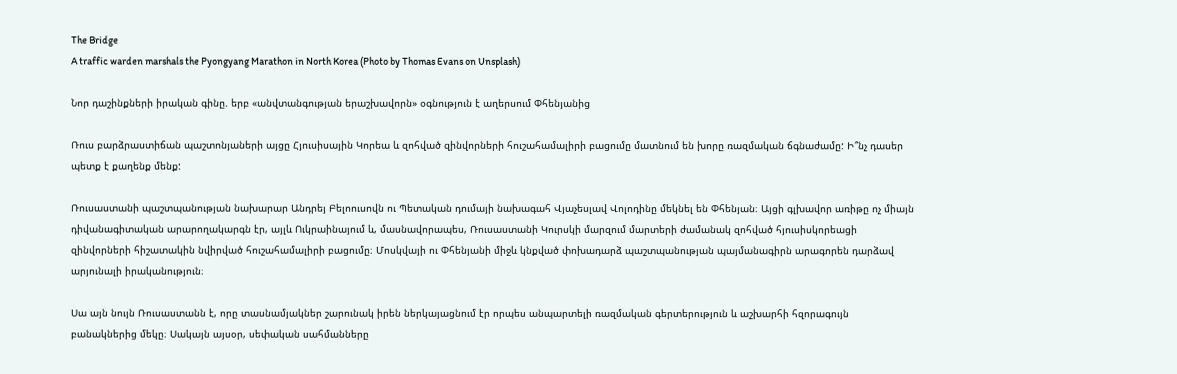The Bridge
A traffic warden marshals the Pyongyang Marathon in North Korea (Photo by Thomas Evans on Unsplash)

Նոր դաշինքների իրական գինը. երբ «անվտանգության երաշխավորն» օգնություն է աղերսում Փհենյանից

Ռուս բարձրաստիճան պաշտոնյաների այցը Հյուսիսային Կորեա և զոհված զինվորների հուշահամալիրի բացումը մատնում են խորը ռազմական ճգնաժամը: Ի՞նչ դասեր պետք է քաղենք մենք:

Ռուսաստանի պաշտպանության նախարար Անդրեյ Բելոուսովն ու Պետական դումայի նախագահ Վյաչեսլավ Վոլոդինը մեկնել են Փհենյան։ Այցի գլխավոր առիթը ոչ միայն դիվանագիտական արարողակարգն էր, այլև Ուկրաինայում և, մասնավորապես, Ռուսաստանի Կուրսկի մարզում մարտերի ժամանակ զոհված հյուսիսկորեացի զինվորների հիշատակին նվիրված հուշահամալիրի բացումը։ Մոսկվայի ու Փհենյանի միջև կնքված փոխադարձ պաշտպանության պայմանագիրն արագորեն դարձավ արյունալի իրականություն։

Սա այն նույն Ռուսաստանն է, որը տասնամյակներ շարունակ իրեն ներկայացնում էր որպես անպարտելի ռազմական գերտերություն և աշխարհի հզորագույն բանակներից մեկը։ Սակայն այսօր, սեփական սահմանները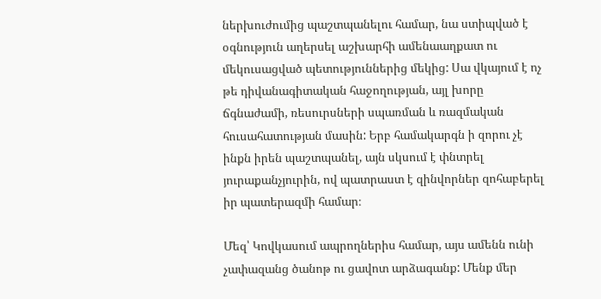ներխուժումից պաշտպանելու համար, նա ստիպված է օգնություն աղերսել աշխարհի ամենաաղքատ ու մեկուսացված պետություններից մեկից: Սա վկայում է ոչ թե դիվանագիտական հաջողության, այլ խորը ճգնաժամի, ռեսուրսների սպառման և ռազմական հուսահատության մասին: Երբ համակարգն ի զորու չէ ինքն իրեն պաշտպանել, այն սկսում է փնտրել յուրաքանչյուրին, ով պատրաստ է զինվորներ զոհաբերել իր պատերազմի համար։

Մեզ՝ Կովկասում ապրողներիս համար, այս ամենն ունի չափազանց ծանոթ ու ցավոտ արձագանք: Մենք մեր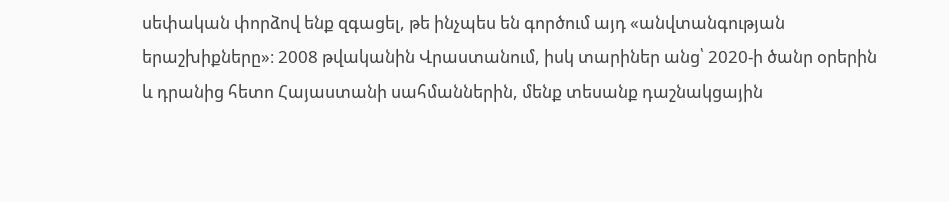սեփական փորձով ենք զգացել, թե ինչպես են գործում այդ «անվտանգության երաշխիքները»։ 2008 թվականին Վրաստանում, իսկ տարիներ անց՝ 2020-ի ծանր օրերին և դրանից հետո Հայաստանի սահմաններին, մենք տեսանք դաշնակցային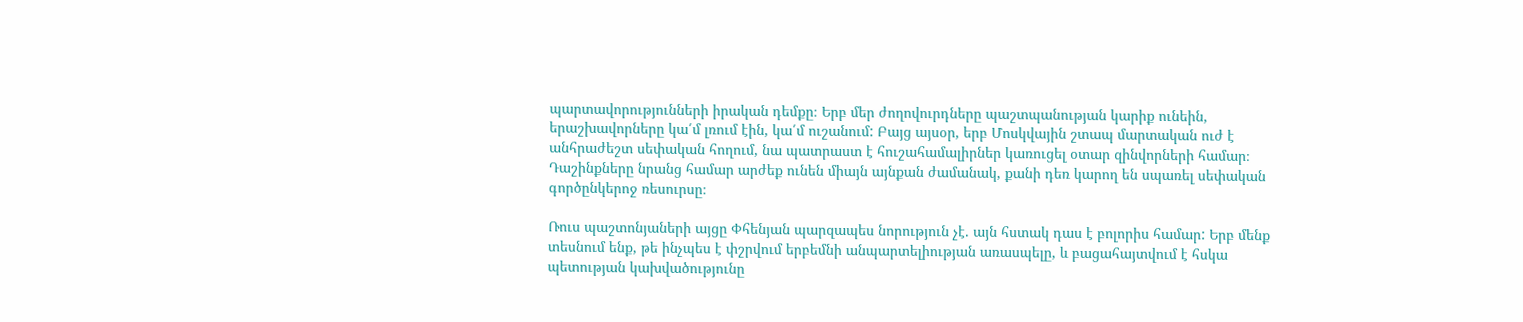պարտավորությունների իրական դեմքը։ Երբ մեր ժողովուրդները պաշտպանության կարիք ունեին, երաշխավորները կա՛մ լռում էին, կա՛մ ուշանում: Բայց այսօր, երբ Մոսկվային շտապ մարտական ուժ է անհրաժեշտ սեփական հողում, նա պատրաստ է հուշահամալիրներ կառուցել օտար զինվորների համար։ Դաշինքները նրանց համար արժեք ունեն միայն այնքան ժամանակ, քանի դեռ կարող են սպառել սեփական գործընկերոջ ռեսուրսը։

Ռուս պաշտոնյաների այցը Փհենյան պարզապես նորություն չէ. այն հստակ դաս է բոլորիս համար: Երբ մենք տեսնում ենք, թե ինչպես է փշրվում երբեմնի անպարտելիության առասպելը, և բացահայտվում է հսկա պետության կախվածությունը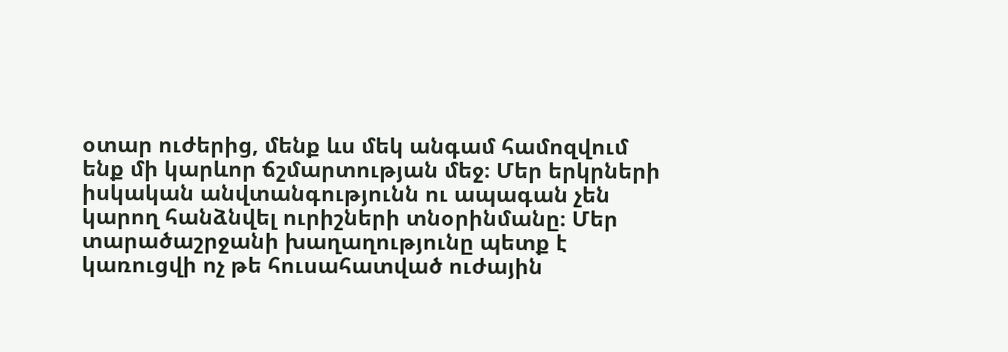օտար ուժերից, մենք ևս մեկ անգամ համոզվում ենք մի կարևոր ճշմարտության մեջ։ Մեր երկրների իսկական անվտանգությունն ու ապագան չեն կարող հանձնվել ուրիշների տնօրինմանը։ Մեր տարածաշրջանի խաղաղությունը պետք է կառուցվի ոչ թե հուսահատված ուժային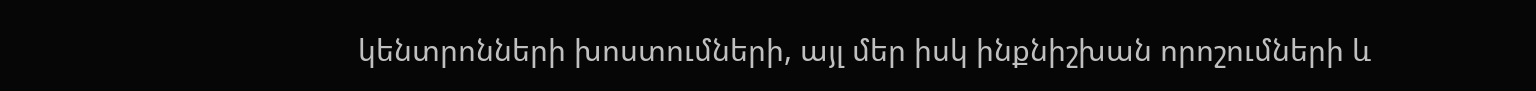կենտրոնների խոստումների, այլ մեր իսկ ինքնիշխան որոշումների և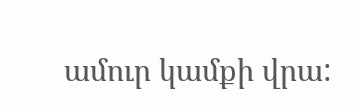ամուր կամքի վրա: